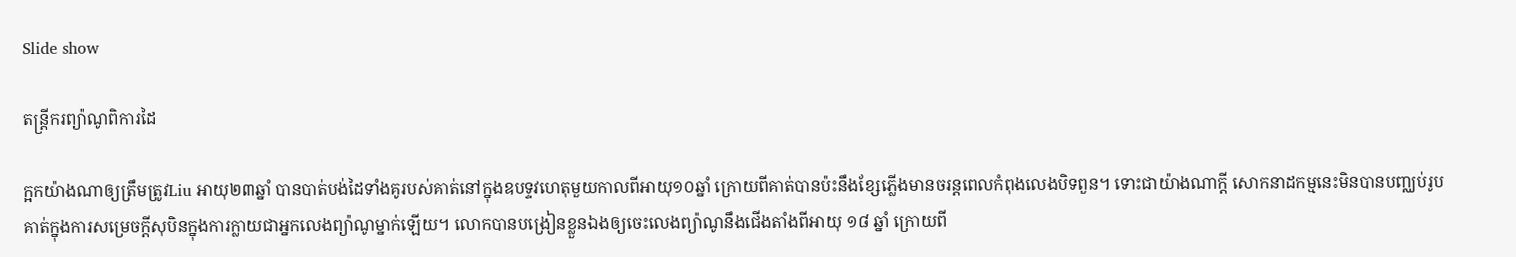Slide show

តន្ត្រីករព្យ៉ាណូពិការដៃ

ក្អកយ៉ាងណាឲ្យត្រឹមត្រូវLiu អាយុ២៣ឆ្នាំ បានបាត់បង់ដៃទាំងគូរបស់គាត់នៅក្នុងឧបទ្ទវហេតុមួយកាលពីអាយុ១០ឆ្នាំ ក្រោយពីគាត់បានប៉ះនឹងខ្សែភ្លើងមានចរន្តពេលកំពុងលេងបិទពួន។ ទោះជាយ៉ាងណាក្ដី សោកនាដកម្មនេះមិនបានបញ្ឈប់រូបគាត់ក្នុងការសម្រេចក្ដីសុបិនក្នុងការក្លាយជាអ្នកលេងព្យ៉ាណូម្នាក់ឡើយ។ លោកបានបង្រៀនខ្លួនឯងឲ្យចេះលេងព្យ៉ាណូនឹងជើងតាំងពីអាយុ ១៨ ឆ្នាំ ក្រោយពី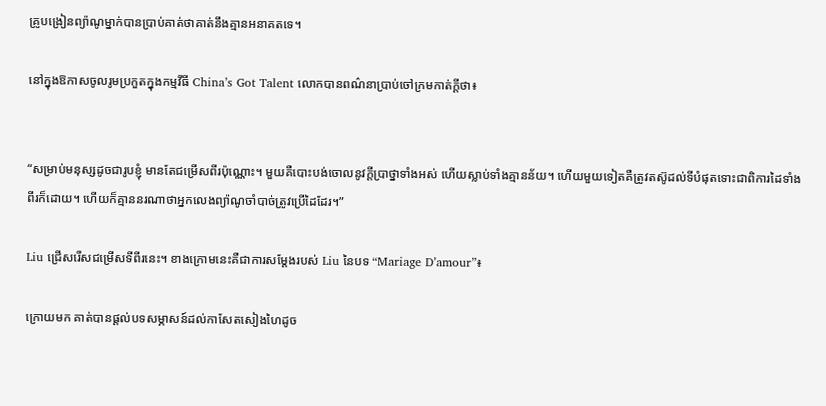គ្រូបង្រៀនព្យ៉ាណូម្នាក់បានប្រាប់គាត់ថាគាត់នឹងគ្មានអនាគតទេ។

នៅក្នុងឱកាសចូលរូមប្រកួតក្នុងកម្មវីធី China’s Got Talent លោកបានពណ៌នាប្រាប់ចៅក្រមកាត់ក្ដីថា៖


“សម្រាប់មនុស្សដូចជារូបខ្ញុំ មានតែជម្រើសពីរប៉ុណ្ណោះ។ មួយគឺបោះបង់ចោលនូវក្ដីប្រាថ្នាទាំងអស់ ហើយស្លាប់ទាំងគ្មានន័យ។ ហើយមួយទៀតគឺត្រូវតស៊ូដល់ទីបំផុតទោះជាពិការដៃទាំងពីរក៏ដោយ។ ហើយក៏គ្មាននរណាថាអ្នកលេងព្យ៉ាណូចាំបាច់ត្រូវប្រើដៃដែរ។”

Liu ជ្រើសរើសជម្រើសទីពីរនេះ។ ខាងក្រោមនេះគឺជាការសម្ដែងរបស់ Liu នៃបទ “Mariage D’amour”៖

ក្រោយមក គាត់បានផ្ដល់បទសម្ភាសន៍ដល់កាសែតសៀងហៃដូច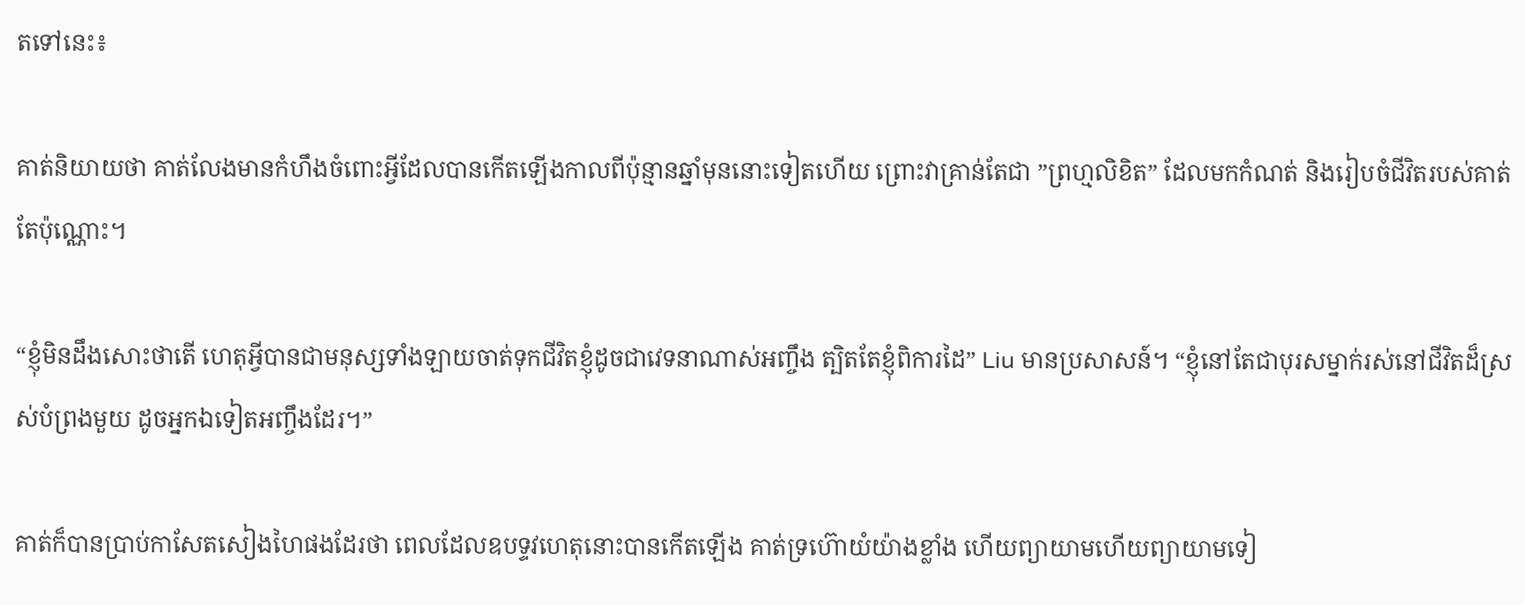តទៅនេះ៖

គាត់និយាយថា គាត់លែងមានកំហឹងចំពោះអ្វីដែលបានកើតឡើងកាលពីប៉ុន្មានឆ្នាំមុននោះទៀតហើយ ព្រោះវាគ្រាន់តែជា ”ព្រហ្មលិខិត” ដែលមកកំណត់ និងរៀបចំជីវិតរបស់គាត់តែប៉ុណ្ណោះ។

“ខ្ញុំមិនដឹងសោះថាតើ ហេតុអ្វីបានជាមនុស្សទាំងឡាយចាត់ទុកជីវិតខ្ញុំដូចជាវេទនាណាស់អញ្ចឹង ត្បិតតែខ្ញុំពិការដៃ” Liu មានប្រសាសន៍។ “ខ្ញុំនៅតែជាបុរសម្នាក់រស់នៅជីវិតដ៏ស្រស់បំព្រងមួយ ដូចអ្នកឯទៀតអញ្ចឹងដែរ។”

គាត់ក៏បានប្រាប់កាសែតសៀងហៃផងដែរថា ពេលដែលឧបទ្ទវហេតុនោះបានកើតឡើង គាត់ទ្រហ៊ោយំយ៉ាងខ្លាំង ហើយព្យាយាមហើយព្យាយាមទៀ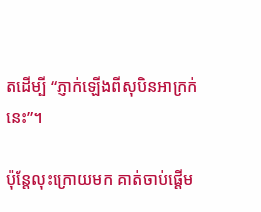តដើម្បី “ភ្ញាក់ឡើងពីសុបិនអាក្រក់នេះ”។

ប៉ុន្តែលុះក្រោយមក គាត់ចាប់ផ្ដើម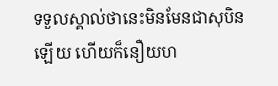ទទួលស្គាល់ថានេះមិនមែនជាសុបិនឡើយ ហើយក៏នឿយហ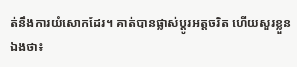ត់នឹងការយំសោកដែរ។ គាត់បានផ្លាស់ប្ដូរអត្តចរិត ហើយសួរខ្លួនឯងថា៖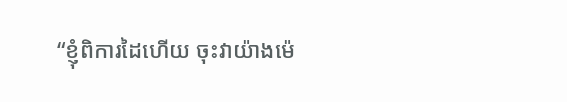“ខ្ញុំពិការដៃហើយ ចុះវាយ៉ាងម៉េ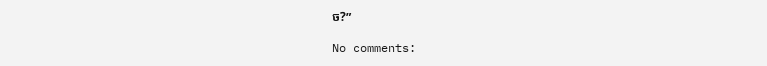ច?”

No comments: